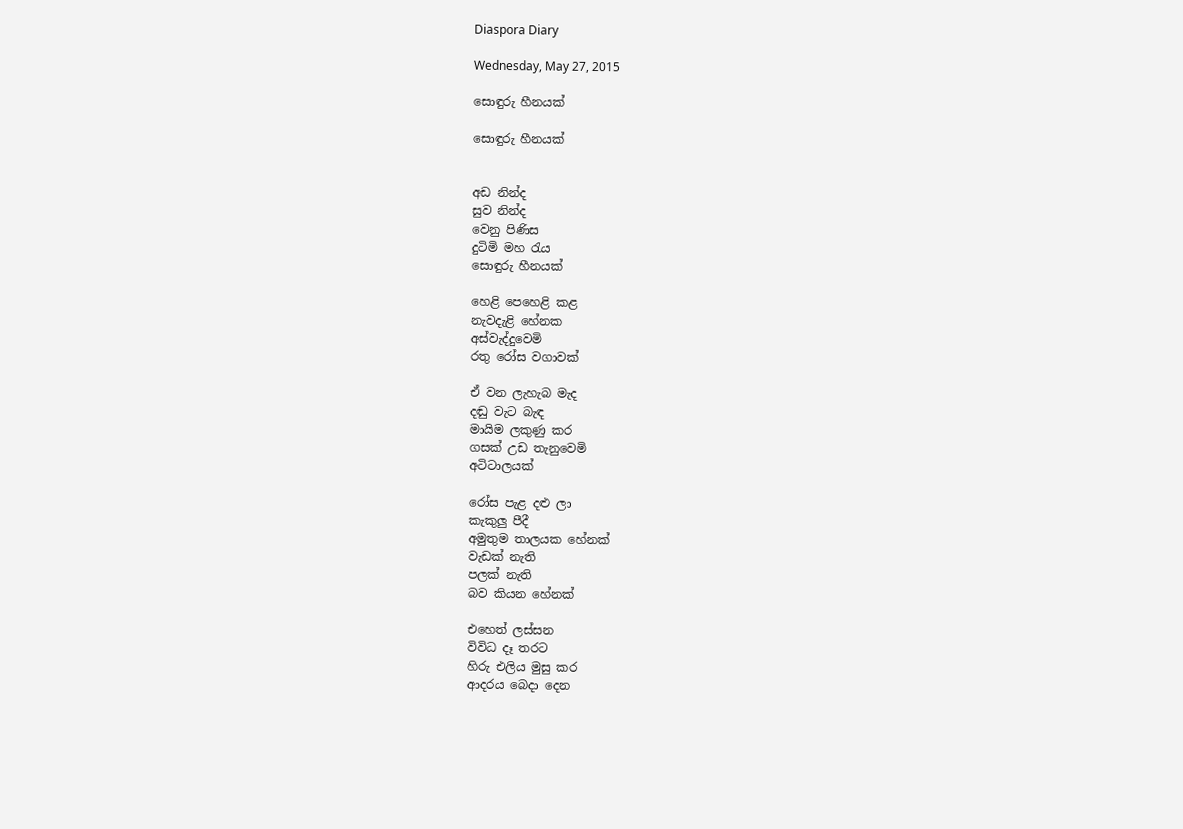Diaspora Diary

Wednesday, May 27, 2015

සොඳුරු හීනයක්

සොඳුරු හීනයක්


අඩ නින්ද
සුව නින්ද
වෙනු පිණිස
දුටිමි මහ රැය
සොඳුරු හීනයක්

හෙළි පෙහෙළි කළ
නැවදැළි හේනක
අස්වැද්දුවෙමි
රතු රෝස වගාවක්

ඒ වන ලැහැබ මැද
දඬු වැට බැඳ
මායිම ලකුණු කර
ගසක් උඩ තැනුවෙමි
අටිටාලයක්

රෝස පැළ දළු ලා
කැකුලු පීදී
අමුතුම තාලයක හේනක්
වැඩක් නැති
පලක් නැති
බව කියන හේනක්

එහෙත් ලස්සන
විවිධ දෑ තරට
හිරු එලිය මුසු කර
ආදරය බෙදා දෙන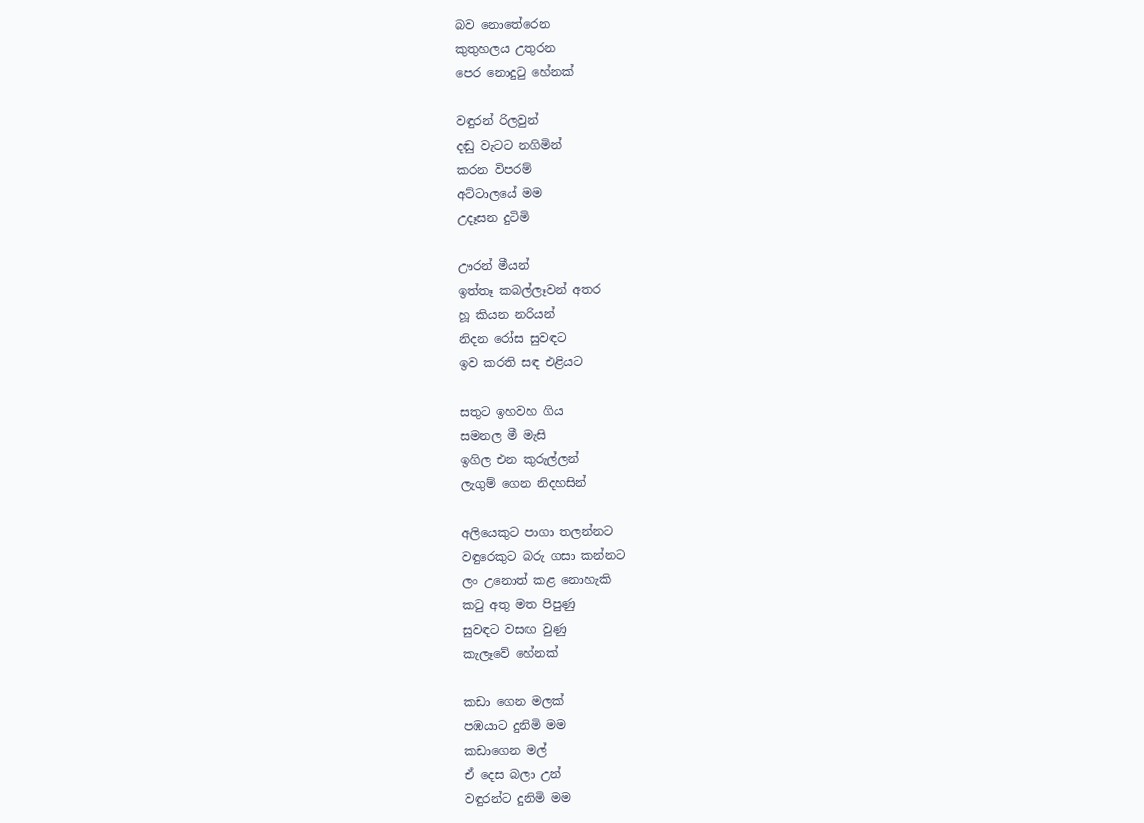බව නොතේරෙන
කුතුහලය උතුරන
පෙර නොදුටු හේනක්

වඳුරන් රිලවුන්
දඬු වැටට නගිමින්
කරන විපරම්
අට්ටාලයේ මම
උදෑසන දුටිමි

ඌරන් මීයන්
ඉත්තෑ කබල්ලෑවන් අතර
හූ කියන නරියන්
නිදන රෝස සුවඳට
ඉව කරති සඳ එළියට

සතුට ඉහවහ ගිය
සමනල මී මැසි
ඉගිල එන කුරුල්ලන්
ලැගුම් ගෙන නිදහසින්

අලියෙකුට පාගා තලන්නට
වඳුරෙකුට බරු ගසා කන්නට
ලං උනොත් කළ ‍නොහැකි
කටු අතු මත පිපුණු
සුවඳට වසඟ වුණු
කැලෑවේ හේනක්

කඩා ගෙන මලක්
පඹයාට දුනිමි මම
කඩාගෙන මල්
ඒ දෙස බලා උන්
වඳුරන්ට දුනිමි මම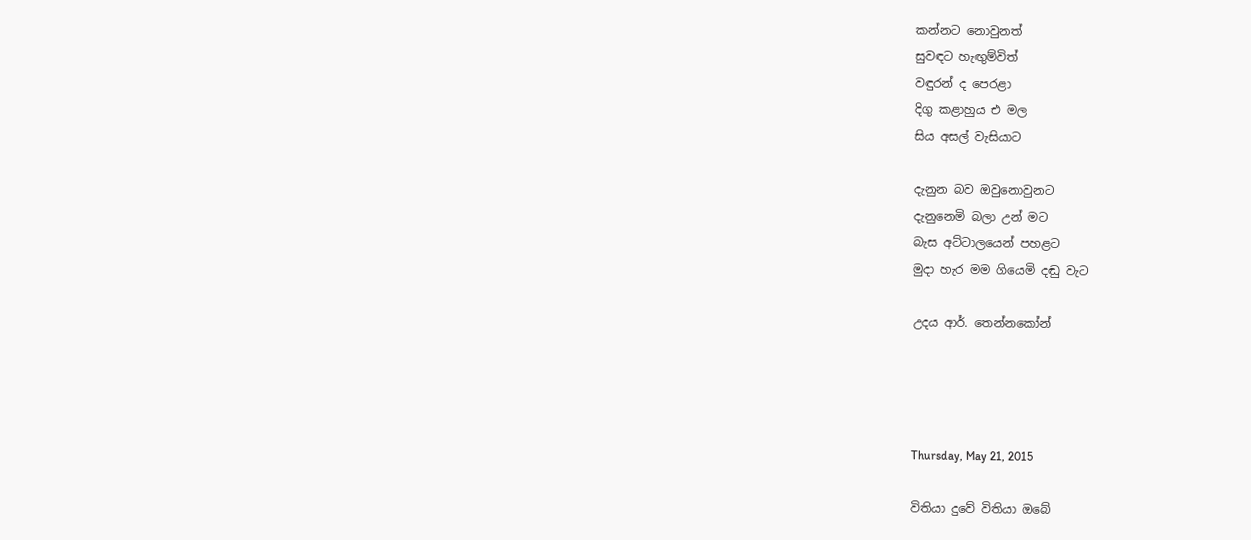කන්නට නොවුනත්
සුවඳට හැඟුම්විත්
වඳුරන් ද පෙරළා
දිගු කළාහුය එ මල
සිය අසල් වැසියාට

දැනුන බව ඔවුනොවුනට
දැනුනෙමි බලා උන් මට
බැස අට්ටාලයෙන් පහළට
මුදා හැර මම ගියෙමි දඬු වැට

උදය ආර්. තෙන්නකෝන්




Thursday, May 21, 2015

විතියා දුවේ විතියා ඔබේ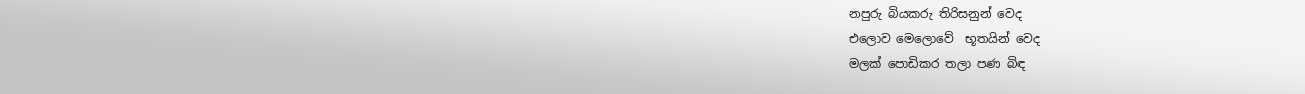නපුරු බියකරු තිරිසනුන් වෙද
එලොව මෙලොවේ  භූතයින් වෙද
මලක් පොඩිකර තලා පණ බිඳ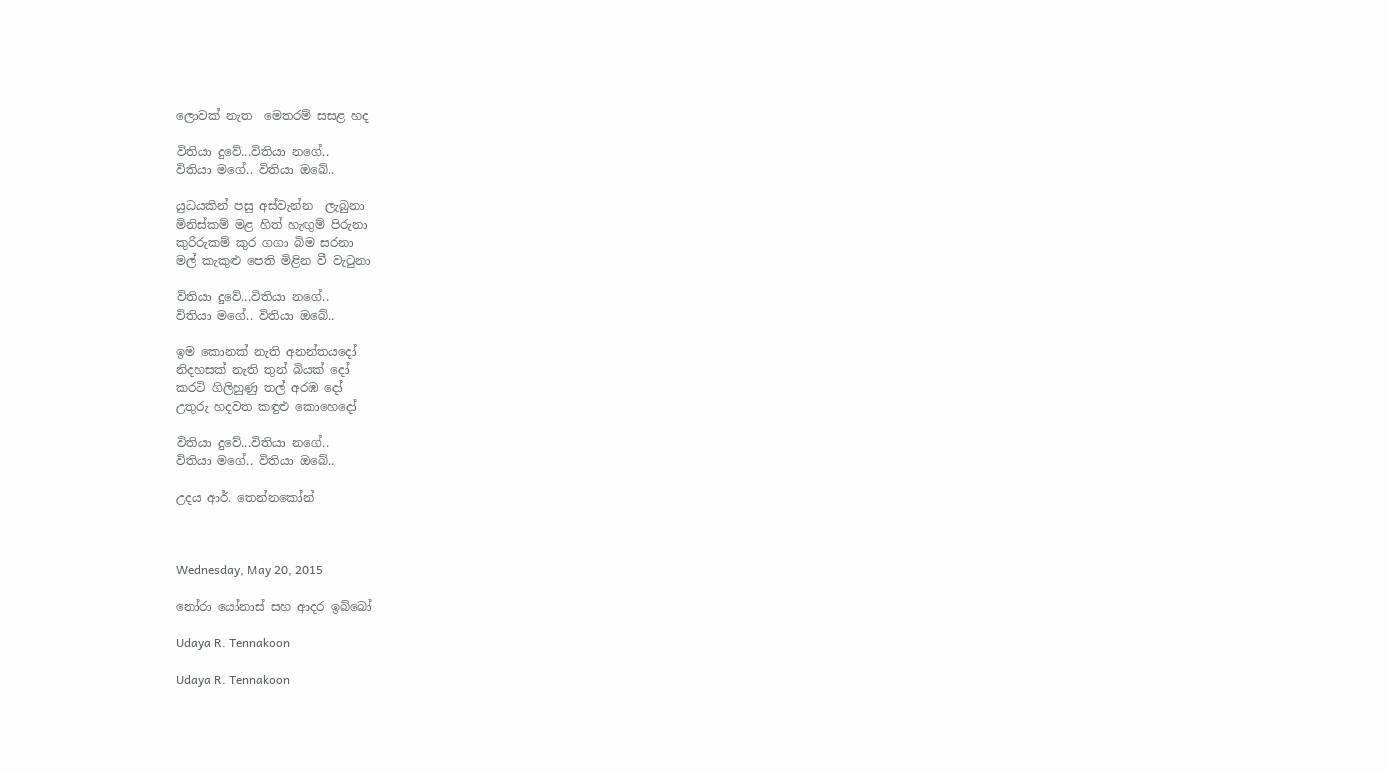ලොවක් නැත  මෙතරම් සසළ හද

විතියා දුවේ...විතියා නගේ..
විතියා මගේ.. විතියා ඔබේ..

යුධයකින් පසු අස්වැන්න  ලැබුනා
මිනිස්කම් මළ හිත් හැඟුම් පිරුනා
කුරිරුකම් කුර ගගා බිම සරනා
මල් කැකුළු පෙති මිළින වී වැටුනා

විතියා දුවේ...විතියා නගේ..
විතියා මගේ.. විතියා ඔබේ..

ඉම කොනක් නැති අනන්තයදෝ
නිදහසක් නැති තුන් බියක් දෝ
කරටි ගිලිහුණු තල් අරඹ දෝ
උතුරු හදවත කඳුළු කොහෙදෝ

විතියා දුවේ...විතියා නගේ..
විතියා මගේ.. විතියා ඔබේ..

උදය ආර්. තෙන්නකෝන්



Wednesday, May 20, 2015

නෝරා යෝනාස් සහ ආදර ඉබ්බෝ

Udaya R. Tennakoon

Udaya R. Tennakoon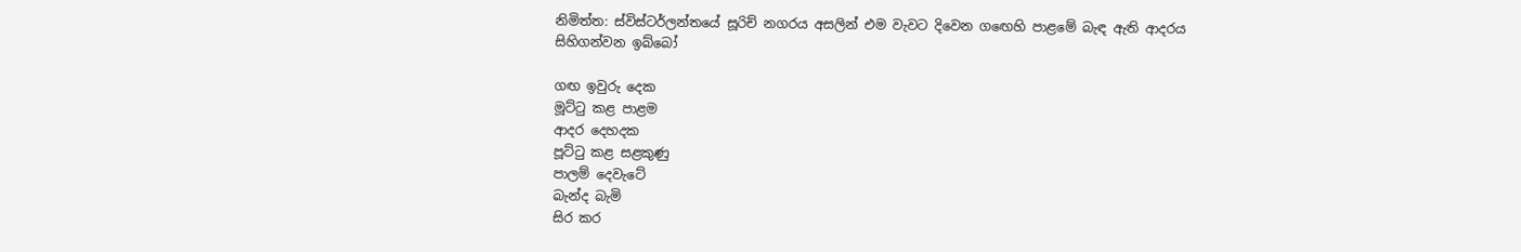නිමිත්ත: ස්විස්ටර්ලන්තයේ සූරිච් නගරය අසලින් එම වැවට දිවෙන ගඟෙහි පාළමේ බැඳ ඇති ආදරය සිහිගන්වන ඉබ්බෝ

ගඟ ඉවුරු දෙක
මූට්ටු කළ පාළම
ආදර දෙහදක
පූට්ටු කළ සළකුණු
පාලම් දෙවැටේ
බැන්ද බැමි
සිර කර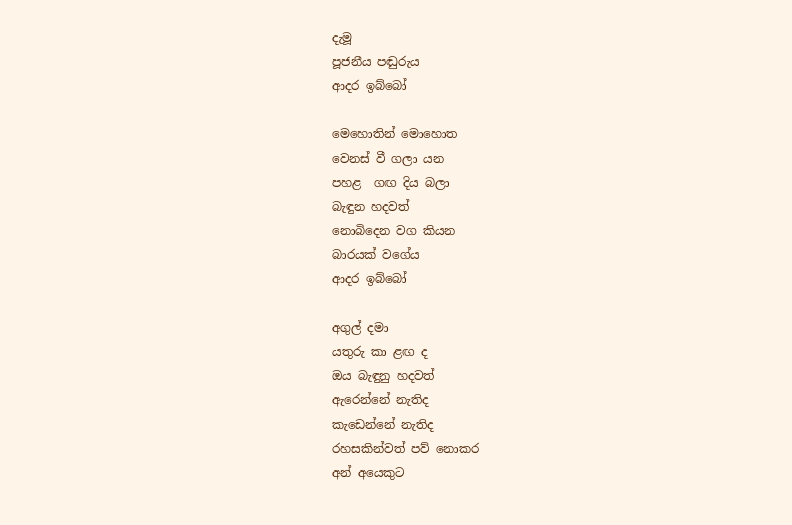දැමූ
පූජනීය පඬුරුය
ආදර ඉබ්බෝ

මෙහොතින් මොහොත
වෙනස් වී ගලා යන
පහළ  ගඟ දිය බලා
බැඳුන හදවත්
නොබිදෙන වග කියන
බාරයක් වගේය
ආදර ඉබ්බෝ

අගුල් දමා
යතුරු කා ළඟ ද
ඔය බැඳුනු හදවත්
ඇරෙන්නේ නැතිද
කැඩෙන්‍නේ නැතිද
රහසකින්වත් පව් නොකර
අන් අයෙකුට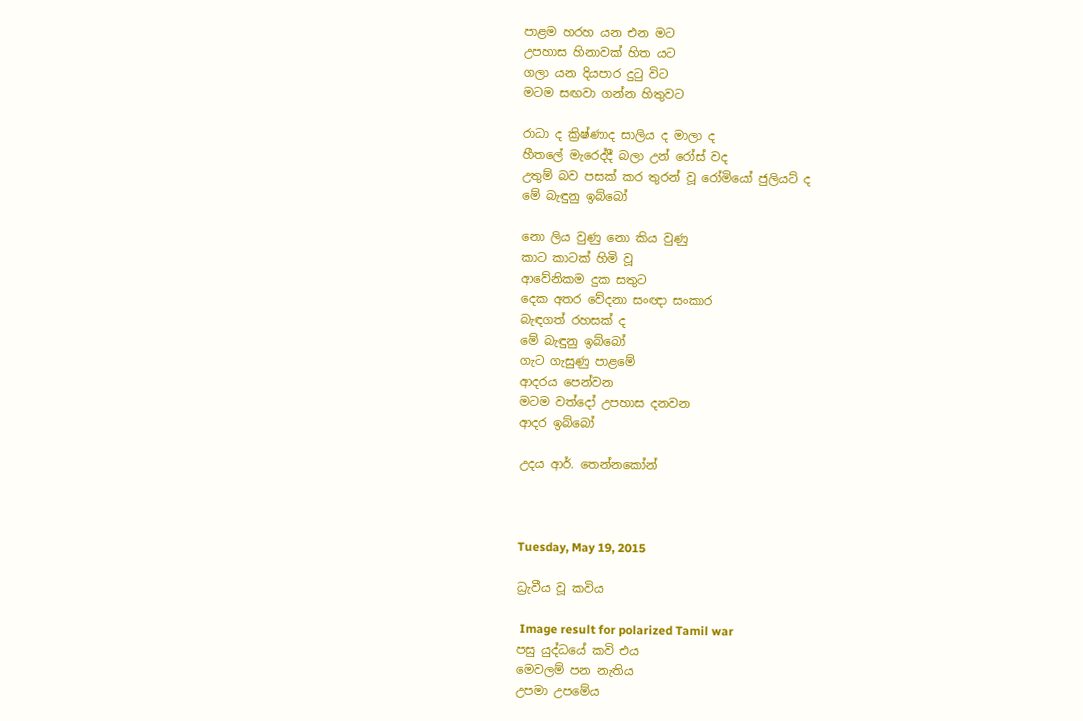පාළම හරහ යන එන මට
උපහාස හිනාවක් හිත යට
ගලා යන දියපාර දුටු විට
මටම සඟවා ගන්න හිතුවට

රාධා ද ක්‍රිෂ්ණාද සාලිය ද මාලා ද
හීතලේ මැරෙද්දී බලා උන් රෝස් වද
උතුම් බව පසක් කර තුරන් වූ රෝමියෝ ජුලියට් ද
මේ බැඳුනු ඉබ්බෝ

නො ලිය වුණු නො කිය වුණු
කාට කාටක් හිමි වූ
ආවේනිකම දුක සතුට
දෙක අතර වේදනා සංඥා සංකාර
බැඳගත් රහසක් ද
මේ බැඳුනු ඉබ්බෝ
ගැට ගැසුණු පාළමේ
ආදරය පෙන්වන
මටම වත්දෝ උපහාස දනවන
ආදර ඉබ්බෝ

උදය ආර්. තෙන්නකෝන්



Tuesday, May 19, 2015

ධ්‍රැවීය වූ කවිය

 Image result for polarized Tamil war
පසු යුද්ධයේ කවි එය
මෙවලම් පන නැතිය
උපමා උපමේය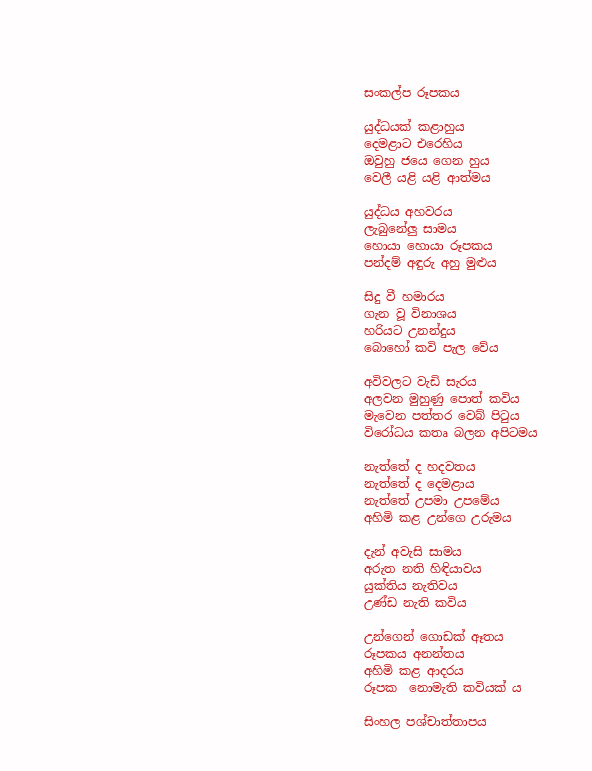සංකල්ප රූපකය

යුද්ධයක් කළාහුය
දෙමළාට එරෙහිය
ඔවුහු ජයෙ ගෙන හුය
වෙලී යළි යළි ආත්මය

යුද්ධය අහවරය
ලැබුනේලු සාමය
හොයා හොයා රූපකය
පන්දම් අඳුරු අහු මුළුය

සිදු වී හමාරය
ගැන වූ විනාශය
හරියට උනන්දුය
බොහෝ කවි පැල වේය

අවිවලට වැඩි සැරය
අලවන මුහුණු පොත් කවිය
මැවෙන පත්තර වෙබ් පිටුය
විරෝධය කතෘ බලන අපිටමය

නැත්තේ ද හදවතය
නැත්තේ ද දෙමළාය
නැත්තේ උපමා උපමේය
අහිමි කළ උන්ගෙ උරුමය

දැන් අවැසි සාමය
අරුත නති හිඳියාවය
යුක්තිය නැතිවය
උණ්ඩ නැති කවිය

උන්ගෙන් ගොඩක් ඈතය
රූපකය අනන්තය
අහිමි කළ ආදරය
රූපක  නොමැති කවියක් ය

සිංහල පශ්චාත්තාපය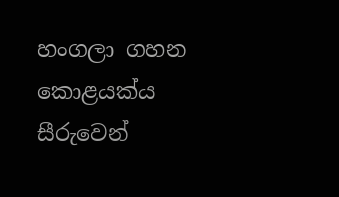හංගලා ගහන කොළයක්ය
සීරුවෙන්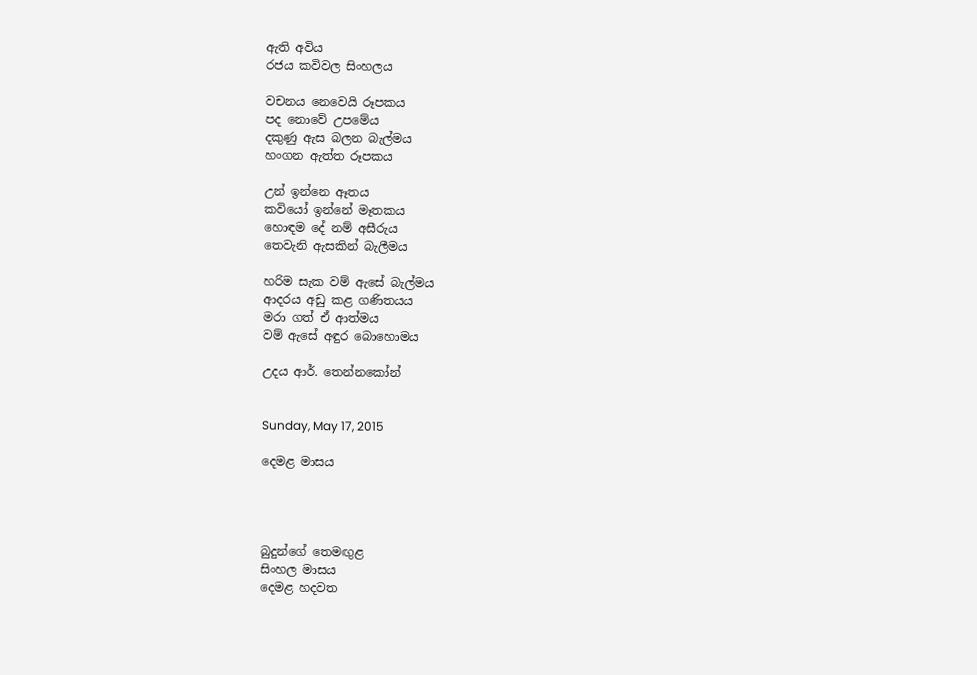ඇති අවිය
රජය කවිවල සිංහලය

වචනය නෙවෙයි රූපකය
පද නොවේ උපමේය
දකුණු ඇස බලන බැල්මය
හංගන ඇත්ත රූපකය

උන් ඉන්නෙ ඈතය
කවියෝ ඉන්නේ මෑතකය
හොඳම දේ නම් අසීරුය
තෙවැනි ඇසකින් බැලීමය

හරිම සැක වම් ඇසේ බැල්මය
ආදරය අඩු කළ ගණිතයය
මරා ගත් ඒ ආත්මය
වම් ඇසේ අඳුර බොහොමය

උදය ආර්. තෙන්නකෝන්


Sunday, May 17, 2015

දෙමළ මාසය




බුදුන්ගේ තෙමඟුළ
සිංහල මාසය
දෙමළ හදවත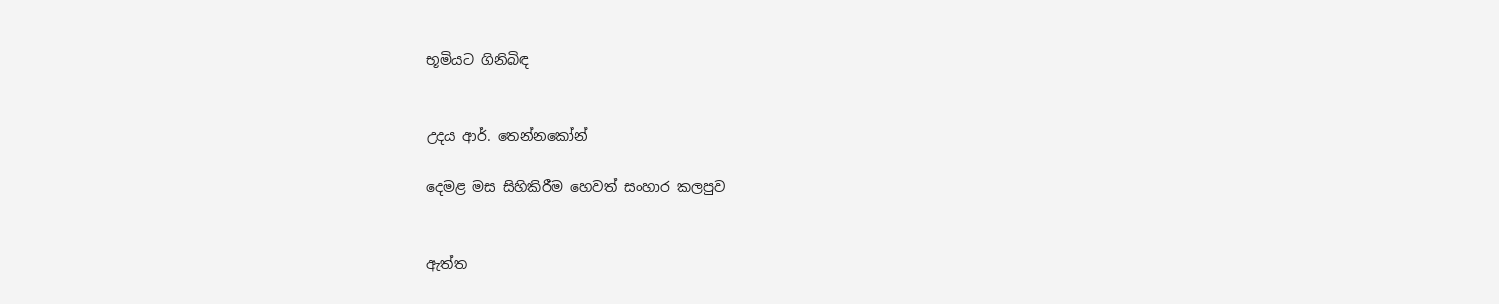භූමියට ගිනිබිඳ


උදය ආර්. තෙන්නකෝන්

දෙමළ මස සිහිකිරීම හෙවත් සංහාර කලපුව


ඇත්ත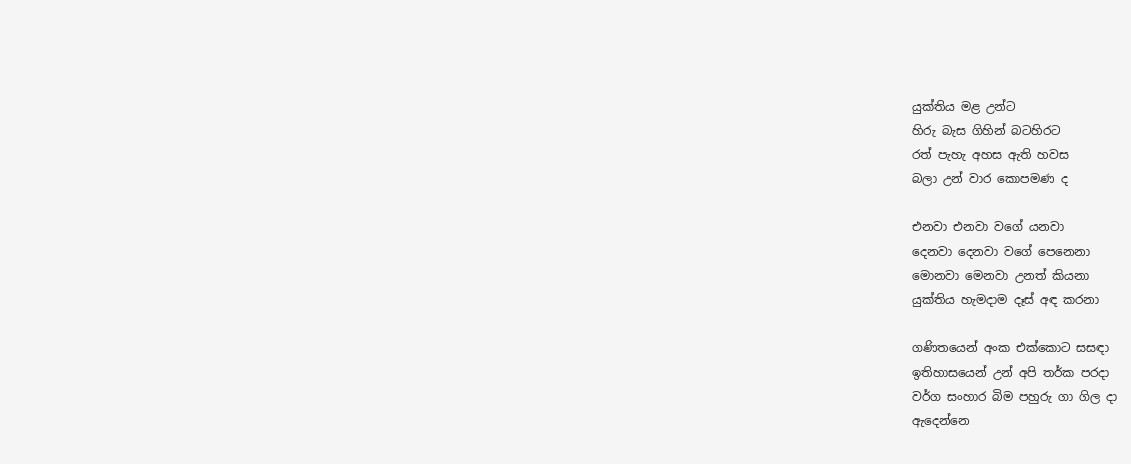යුක්තිය මළ උන්ට
හිරු බැස ගිහින් බටහිරට
රත් පැහැ අහස ඇති හවස
බලා උන් වාර කොපමණ ද

එනවා එනවා වගේ යනවා
දෙනවා දෙනවා වගේ පෙනෙනා
මොනවා මෙනවා උනත් කියනා
යුක්තිය හැමදාම දෑස් අඳ කරනා

ගණිතයෙන් අංක එක්කොට සසඳා
ඉතිහාසයෙන් උන් අපි තර්ක පරදා
වර්ග සංහාර බිම පහුරු ගා ගිල දා
ඇදෙන්නෙ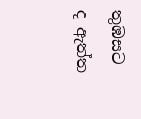තුඹසට ද ඇත්ත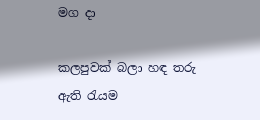මග දා

කලපුවක් බලා හඳ තරු ඇති රැයම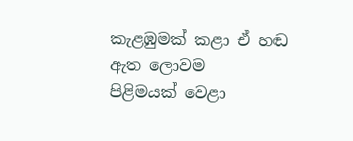කැළඹුමක් කළා ඒ හඬ ඇත ලොවම
පිළිමයක් වෙළා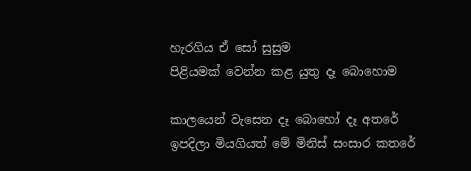හැරගිය ඒ සෝ සුසුම
පිළියමක් වෙන්න කළ යුතු දෑ බොහොම

කාලයෙන් වැසෙන දෑ බොහෝ දෑ අතරේ
ඉපදිලා මියගියත් මේ මිනිස් සංසාර කතරේ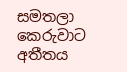සමතලා කෙරුවාට අතීතය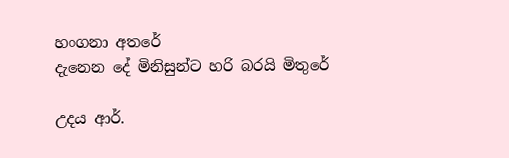හංගනා අතරේ
දැනෙන දේ මිනිසුන්ට හරි බරයි මිතුරේ

උදය ආර්.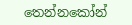තෙන්නකෝන්